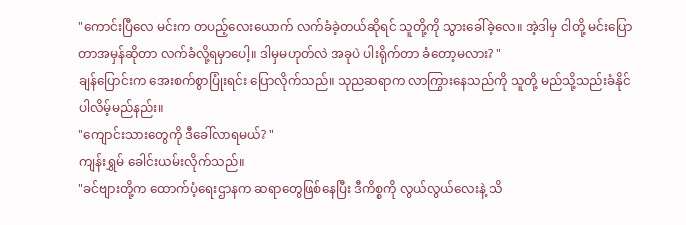"ကောင်းပြီလေ မင်းက တပည့်လေးယောက် လက်ခံခဲ့တယ်ဆိုရင် သူတို့ကို သွားခေါ်ခဲ့လေ။ အဲ့ဒါမှ ငါတို့ မင်းပြောတာအမှန်ဆိုတာ လက်ခံလို့ရမှာပေါ့။ ဒါမှမဟုတ်လဲ အခုပဲ ပါးရိုက်တာ ခံတော့မလား? "
ချန်ပြောင်းက အေးစက်စွာပြုံးရင်း ပြောလိုက်သည်။ သုညဆရာက လာကြွားနေသည်ကို သူတို့ မည်သို့သည်းခံနိုင်ပါလိမ့်မည်နည်း။
"ကျောင်းသားတွေကို ဒီခေါ်လာရမယ်? "
ကျန်းရွှမ် ခေါင်းယမ်းလိုက်သည်။
"ခင်ဗျားတို့က ထောက်ပံ့ရေးဌာနက ဆရာတွေဖြစ်နေပြီး ဒီကိစ္စကို လွယ်လွယ်လေးနဲ့ သိ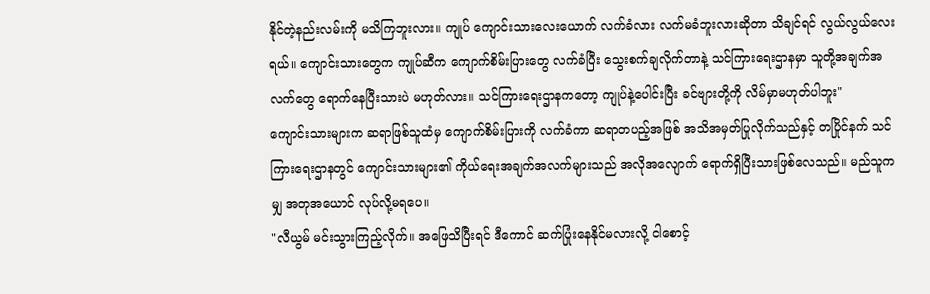နိုင်တဲ့နည်းလမ်းကို မသိကြဘူးလား။ ကျုပ် ကျောင်းသားလေးယောက် လက်ခံလား လက်မခံဘူးလားဆိုတာ သိချင်ရင် လွယ်လွယ်လေးရယ်။ ကျောင်းသားတွေက ကျုပ်ဆီက ကျောက်စိမ်းပြားတွေ လက်ခံပြီး သွေးစက်ချလိုက်တာနဲ့ သင်ကြားရေးဌာနမှာ သူတို့အချက်အလက်တွေ ရောက်နေပြီးသားပဲ မဟုတ်လား။ သင်ကြားရေးဌာနကတော့ ကျုပ်နဲ့ပေါင်းပြီး ခင်ဗျားတို့ကို လိမ်မှာမဟုတ်ပါဘူး"
ကျောင်းသားများက ဆရာဖြစ်သူထံမှ ကျောက်စိမ်းပြားကို လက်ခံကာ ဆရာတပည့်အဖြစ် အသိအမှတ်ပြုလိုက်သည်နှင့် တပြိုင်နက် သင်ကြားရေးဌာနတွင် ကျောင်းသားများ၏ ကိုယ်ရေးအချက်အလက်များသည် အလိုအလျောက် ရောက်ရှိပြီးသားဖြစ်လေသည်။ မည်သူကမျှ အတုအယောင် လုပ်လို့မရပေ။
"လီယွမ် မင်းသွားကြည့်လိုက်။ အဖြေသိပြီးရင် ဒီကောင် ဆက်ပြုံးနေနိုင်မလားလို့ ငါစောင့်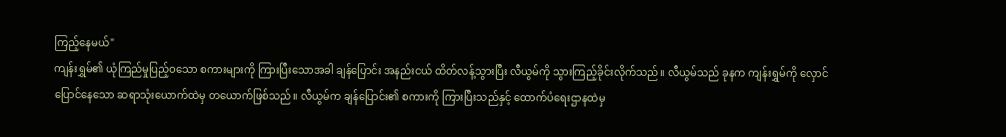ကြည့်နေမယ်"
ကျန်းရွှမ်၏ ယုံကြည်မှုပြည့်ဝသော စကားများကို ကြားပြီးသောအခါ ချန်ပြောင်း အနည်းငယ် ထိတ်လန့်သွားပြီး လီယွမ်ကို သွားကြည့်ခိုင်းလိုက်သည်။ လီယွမ်သည် ခုနက ကျန်းရွှမ်ကို လှောင်ပြောင်နေသော ဆရာသုံးယောက်ထဲမှ တယောက်ဖြစ်သည်။ လီယွမ်က ချန်ပြောင်း၏ စကားကို ကြားပြီးသည်နှင့် ထောက်ပံရေးဌာနထဲမှ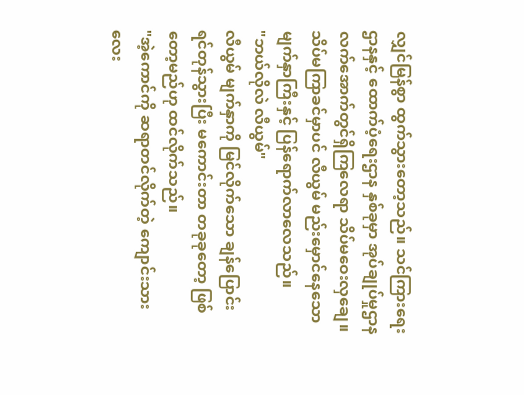လျှင်မြန်စွာ ထွက်သွားတော့သည်။ သင်ကြားရေးဌာနနှင့် ထောက်ပံ့ရေးဌာန နှစ်ခုမှာ အုပ်ချုပ်မှုဌာန လက်အောက်တွင်ရှိကြလေရာ သိပ်မဝေးလှချေ။ သိပ်မကြာခင်မှာပင် လီယွမ် မည်းမှောင်နေသော မျက်နှာကြီးနှင့် ပြန်ရောက်လာလေသည်။
"ဘယ်လိုလဲ လီယွမ်"
လီယွမ် မျက်နှာကို မြင်လိုက်သော ချန်ပြောင်း ရင်တုန်သွားပြီး မကောင်းတာ တခုခုတော့ ဖြစ်တော့မည်ဟု ထင်လိုက်သည်။
"အဲ့ကောင်ကို ဆရာတင်လိုက်တဲ့ ကျောင်းသားလေး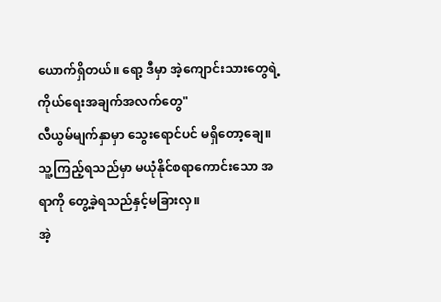ယောက်ရှိတယ်။ ရော့ ဒီမှာ အဲ့ကျောင်းသားတွေရဲ့ ကိုယ်ရေးအချက်အလက်တွေ"
လီယွမ်မျက်နှာမှာ သွေးရောင်ပင် မရှိတော့ချေ။ သူ့ကြည့်ရသည်မှာ မယုံနိုင်စရာကောင်းသော အရာကို တွေ့ခဲ့ရသည်နှင့်မခြားလှ။
အဲ့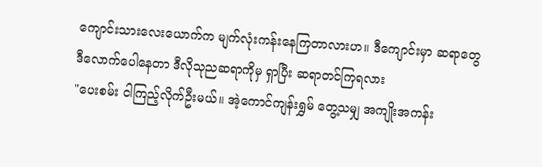ကျောင်းသားလေးယောက်က မျက်လုံးကန်းနေကြတာလားဟ။ ဒီကျောင်းမှာ ဆရာတွေ ဒီလောက်ပေါနေတာ ဒီလိုသုညဆရာကိုမှ ရှာပြီး ဆရာတင်ကြရလား
"ပေးစမ်း ငါကြည့်လိုက်ဦးမယ်။ အဲ့ကောင်ကျန်းရွှမ် တွေ့သမျှ အကျိုးအကန်း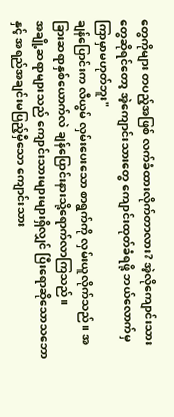တွေကိုများ တပည့်အဖြစ် လက်ခံထားလိုက်တာလား? အဲ့လိုကျောင်းသားတွေဆိုရင်တော့ အဲ့ကျောင်းသားတွေ ကျောင်းထုတ်ခံရဖို့ ဘယ်လောက်မှ ကြာမှာမဟုတ်ဘူး"
ချန်ပြောင်းက လီယွမ် လှမ်းပေးသော စာရွက်ကို လှမ်းယူလိုက်သည်။ အခြားဆရာနှစ်ယောက်လဲ ချန်ပြောင်းနားသို့ရောက်လာကြသည်။
အချို့ဆရာများသည် ကျောင်းသားများများရှိလျှင် ပြီးရောဆိုသောသဘောနှင့် အရည်အချင်းမပြည့်မှီသော ကျောင်းသား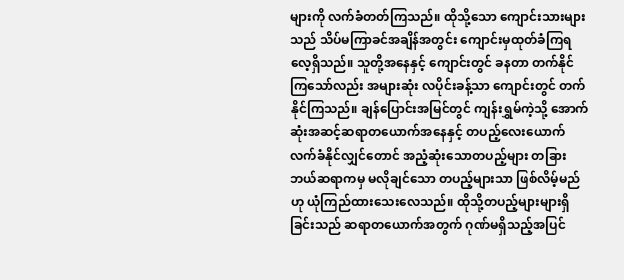များကို လက်ခံတတ်ကြသည်။ ထိုသို့သော ကျောင်းသားများသည် သိပ်မကြာခင်အချိန်အတွင်း ကျောင်းမှထုတ်ခံကြရလေ့ရှိသည်။ သူတို့အနေနှင့် ကျောင်းတွင် ခနတာ တက်နိုင်ကြသော်လည်း အများဆုံး လပိုင်းခန့်သာ ကျောင်းတွင် တက်နိုင်ကြသည်။ ချန်ပြောင်းအမြင်တွင် ကျန်းရွှမ်ကဲ့သို့ အောက်ဆုံးအဆင့်ဆရာတယောက်အနေနှင့် တပည့်လေးယောက် လက်ခံနိုင်လျှင်တောင် အညံ့ဆုံးသောတပည့်များ တခြားဘယ်ဆရာကမှ မလိုချင်သော တပည့်များသာ ဖြစ်လိမ့်မည်ဟု ယုံကြည်ထားသေးလေသည်။ ထိုသို့တပည့်များများရှိခြင်းသည် ဆရာတယောက်အတွက် ဂုဏ်မရှိသည့်အပြင်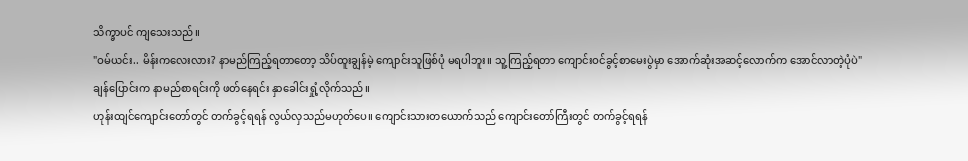သိက္ခာပင် ကျသေးသည်။
"ဝမ်ယင်း.. မိန်းကလေးလား? နာမည်ကြည့်ရတာတော့ သိပ်ထူးချွန်မဲ့ ကျောင်းသူဖြစ်ပုံ မရပါဘူး။ သူ့ကြည့်ရတာ ကျောင်းဝင်ခွင့်စာမေးပွဲမှာ အောက်ဆုံးအဆင့်လောက်က အောင်လာတဲ့ပုံပဲ"
ချန်ပြောင်းက နာမည်စာရင်းကို ဖတ်နေရင်း နှာခေါင်းရှုံ့လိုက်သည်။
ဟုန်းထျင်ကျောင်းတော်တွင် တက်ခွင့်ရရန် လွယ်လှသည်မဟုတ်ပေ။ ကျောင်းသားတယောက်သည် ကျောင်းတော်ကြီးတွင် တက်ခွင့်ရရန်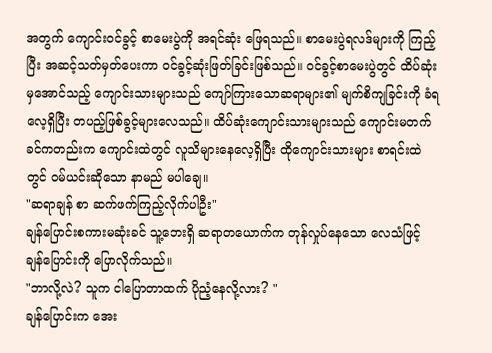အတွက် ကျောင်းဝင်ခွင့် စာမေးပွဲကို အရင်ဆုံး ဖြေရသည်။ စာမေးပွဲရလဒ်များကို ကြည့်ပြီး အဆင့်သတ်မှတ်ပေးကာ ဝင်ခွင့်ဆုံးဖြတ်ခြင်းဖြစ်သည်။ ဝင်ခွင့်စာမေးပွဲတွင် ထိပ်ဆုံးမှအောင်သည့် ကျောင်းသားများသည် ကျော်ကြားသောဆရာများ၏ မျက်စိကျခြင်းကို ခံရလေ့ရှိပြီး တပည့်ဖြစ်ခွင့်များလေသည်။ ထိပ်ဆုံးကျောင်းသားများသည် ကျောင်းမတက်ခင်ကတည်းက ကျောင်းထဲတွင် လူသိများနေလေ့ရှိပြီး ထိုကျောင်းသားများ စာရင်းထဲတွင် ဝမ်ယင်းဆိုသော နာမည် မပါချေ။
"ဆရာချန် စာ ဆက်ဖက်ကြည့်လိုက်ပါဦး"
ချန်ပြောင်းစကားမဆုံးခင် သူ့ဘေးရှိ ဆရာတယောက်က တုန်လှုပ်နေသော လေသံဖြင့် ချန်ပြောင်းကို ပြောလိုက်သည်။
"ဘာလို့လဲ? သူက ငါပြောတာထက် ပိုညံ့နေလို့လား? "
ချန်ပြောင်းက အေး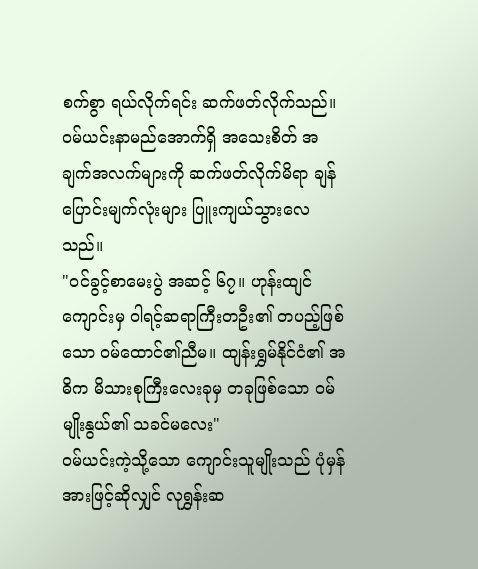စက်စွာ ရယ်လိုက်ရင်း ဆက်ဖတ်လိုက်သည်။ ဝမ်ယင်းနာမည်အောက်ရှိ အသေးစိတ် အချက်အလက်များကို ဆက်ဖတ်လိုက်မိရာ ချန်ပြောင်းမျက်လုံးများ ပြူးကျယ်သွားလေသည်။
"ဝင်ခွင့်စာမေးပွဲ အဆင့် ၆၇။ ဟုန်းထျင်ကျောင်းမှ ဝါရင့်ဆရာကြီးတဦး၏ တပည့်ဖြစ်သော ဝမ်ထောင်၏ညီမ။ ထျန်းရွှမ်နိုင်ငံ၏ အဓိက မိသားစုကြီးလေးခုမှ တခုဖြစ်သော ဝမ်မျိုးနွယ်၏ သခင်မလေး"
ဝမ်ယင်းကဲ့သို့သော ကျောင်းသူမျိုးသည် ပုံမှန်အားဖြင့်ဆိုလျှင် လုရွှန်းဆ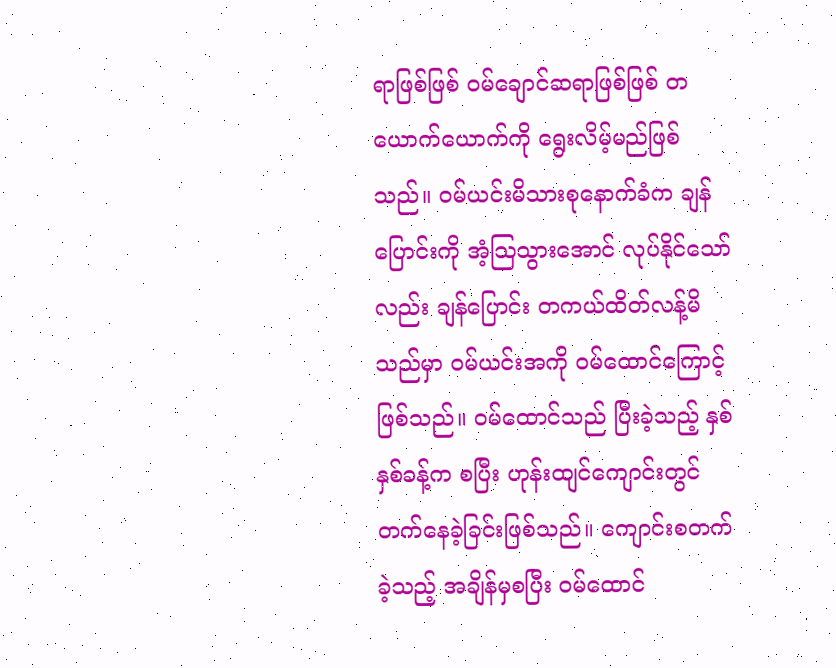ရာဖြစ်ဖြစ် ဝမ်ချောင်ဆရာဖြစ်ဖြစ် တယောက်ယောက်ကို ရွေးလိမ့်မည်ဖြစ်သည်။ ဝမ်ယင်းမိသားစုနောက်ခံက ချန်ပြောင်းကို အံ့သြသွားအောင် လုပ်နိုင်သော်လည်း ချန်ပြောင်း တကယ်ထိတ်လန့်မိသည်မှာ ဝမ်ယင်းအကို ဝမ်ထောင်ကြောင့်ဖြစ်သည်။ ဝမ်ထောင်သည် ပြီးခဲ့သည့် နှစ်နှစ်ခန့်က စပြီး ဟုန်းထျင်ကျောင်းတွင် တက်နေခဲ့ခြင်းဖြစ်သည်။ ကျောင်းစတက်ခဲ့သည့် အချိန်မှစပြီး ဝမ်ထောင်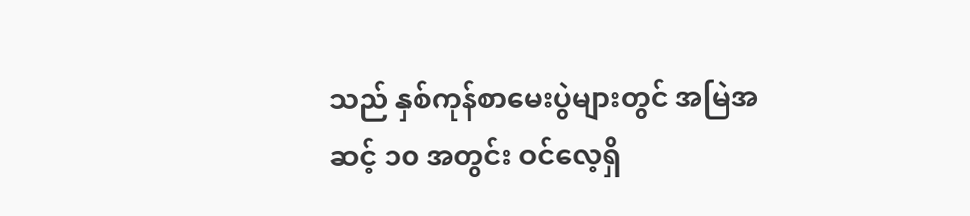သည် နှစ်ကုန်စာမေးပွဲများတွင် အမြဲအဆင့် ၁၀ အတွင်း ဝင်လေ့ရှိ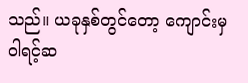သည်။ ယခုနှစ်တွင်တော့ ကျောင်းမှ ဝါရင့်ဆ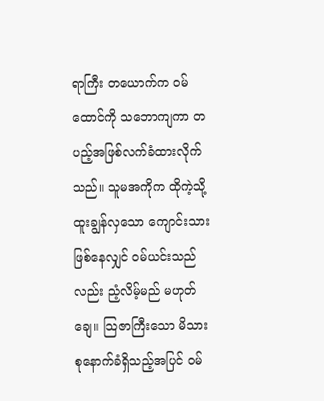ရာကြီး တယောက်က ဝမ်ထောင်ကို သဘောကျကာ တပည့်အဖြစ်လက်ခံထားလိုက်သည်။ သူမအကိုက ထိုကဲ့သို့ ထူးချွန်လှသော ကျောင်းသားဖြစ်နေလျှင် ဝမ်ယင်းသည်လည်း ညံ့လိမ့်မည် မဟုတ်ချေ။ သြဇာကြီးသော မိသားစုနောက်ခံရှိသည့်အပြင် ဝမ်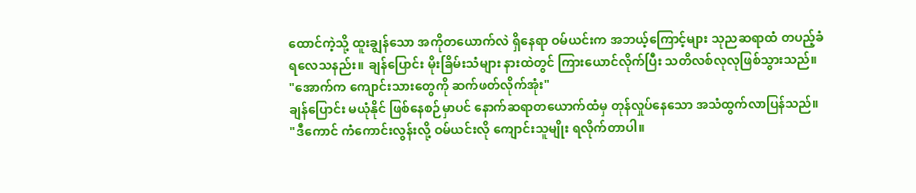ထောင်ကဲ့သို့ ထူးချွန်သော အကိုတယောက်လဲ ရှိနေရာ ဝမ်ယင်းက အဘယ့်ကြောင့်များ သုညဆရာထံ တပည့်ခံရလေသနည်း။ ချန်ပြောင်း မိုးခြိမ်းသံများ နားထဲတွင် ကြားယောင်လိုက်ပြီး သတိလစ်လုလုဖြစ်သွားသည်။
"အောက်က ကျောင်းသားတွေကို ဆက်ဖတ်လိုက်အုံး"
ချန်ပြောင်း မယုံနိုင် ဖြစ်နေစဉ်မှာပင် နောက်ဆရာတယောက်ထံမှ တုန်လှုပ်နေသော အသံထွက်လာပြန်သည်။
"ဒီကောင် ကံကောင်းလွန်းလို့ ဝမ်ယင်းလို ကျောင်းသူမျိုး ရလိုက်တာပါ။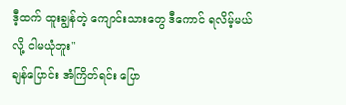ဒီ့ထက် ထူးချွန်တဲ့ ကျောင်းသားတွေ ဒီကောင် ရလိမ့်မယ်လို့ ငါမယုံဘူး"
ချန်ပြောင်း အံကြိတ်ရင်း ပြော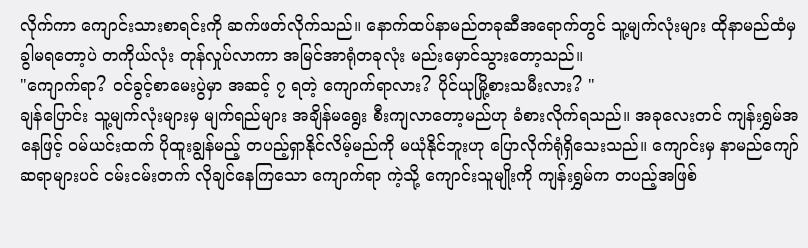လိုက်ကာ ကျောင်းသားစာရင်းကို ဆက်ဖတ်လိုက်သည်။ နောက်ထပ်နာမည်တခုဆီအရောက်တွင် သူ့မျက်လုံးများ ထိုနာမည်ထံမှ ခွါမရတော့ပဲ တကိုယ်လုံး တုန်လှုပ်လာကာ အမြင်အာရုံတခုလုံး မည်းမှောင်သွားတော့သည်။
"ကျောက်ရာ? ဝင်ခွင့်စာမေးပွဲမှာ အဆင့် ၇ ရတဲ့ ကျောက်ရာလား? ပိုင်ယုမြို့စားသမီးလား? "
ချန်ပြောင်း သူ့မျက်လုံးများမှ မျက်ရည်များ အချိန်မရွေး စီးကျလာတော့မည်ဟု ခံစားလိုက်ရသည်။ အခုလေးတင် ကျန်းရွှမ်အနေဖြင့် ဝမ်ယင်းထက် ပိုထူးချွန်မည့် တပည့်ရှာနိုင်လိမ့်မည်ကို မယုံနိုင်ဘူးဟု ပြောလိုက်ရုံရှိသေးသည်။ ကျောင်းမှ နာမည်ကျော်ဆရာများပင် ငမ်းငမ်းတက် လိုချင်နေကြသော ကျောက်ရာ ကဲ့သို့ ကျောင်းသူမျိုးကို ကျန်းရွှမ်က တပည့်အဖြစ်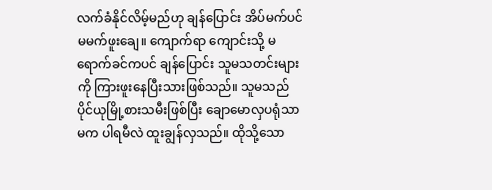လက်ခံနိုင်လိမ့်မည်ဟု ချန်ပြောင်း အိပ်မက်ပင် မမက်ဖူးချေ။ ကျောက်ရာ ကျောင်းသို့ မရောက်ခင်ကပင် ချန်ပြောင်း သူမသတင်းများကို ကြားဖူးနေပြီးသားဖြစ်သည်။ သူမသည် ပိုင်ယုမြို့စားသမီးဖြစ်ပြီး ချောမောလှပရုံသာမက ပါရမီလဲ ထူးချွန်လှသည်။ ထိုသို့သော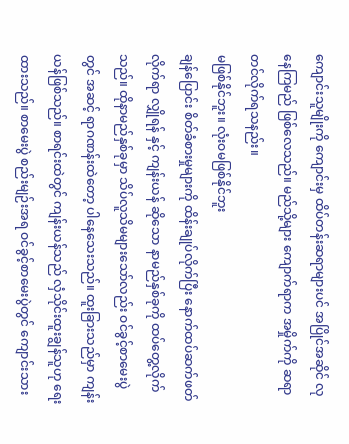ကျောင်းသူမျိုးကို ကျောင်းမှ ထိပ်တန်းဆရာများပင် အပြိုင်အဆိုင် လုနေကြမည် ဖြစ်လေသည်။ မည်သို့များ ကျောက်ရာက အမှိုက်ကို ဆရာတင်လိုက်ရသနည်း။
မဖြစ်နိုင်ဘူး။ လုံးဝမဖြစ်နိုင်ဘူး
ချန်ပြောင်း စိတ်ခံစားမှုများကို ထိန်းချုပ်လိုက်ပြီး နောက်ထပ်ဆက်ဖတ်လိုက်ရာ လျှိုရန် နှင့် ကျန်းယန် ဆိုသော နာမည်နှစ်ခုကို ထပ်တွေ့လိုက်သည်။ ထိုနာမည်နှစ်ခုမှာ သိပ်လူသိမများသော်လည်း ဝင်ခွင့်စာမေးပွဲတွင် အဆင့် ရာဂဏန်းထဲတော့ ပါနေသေးသည်။ ထူးခြားသည်မှာ ကျန်းယန်ဖြစ်သည်။ စာရင်းထဲတွင် ကျန်းယန်သည် လှံသိုင်းထူးချွန်သူဟု ရေးထားသည်။ စာမေးပွဲ စည်းမျဉ်းအရ ဝင်ခွင့်စာမေးပွဲတွင် ကျောင်းသား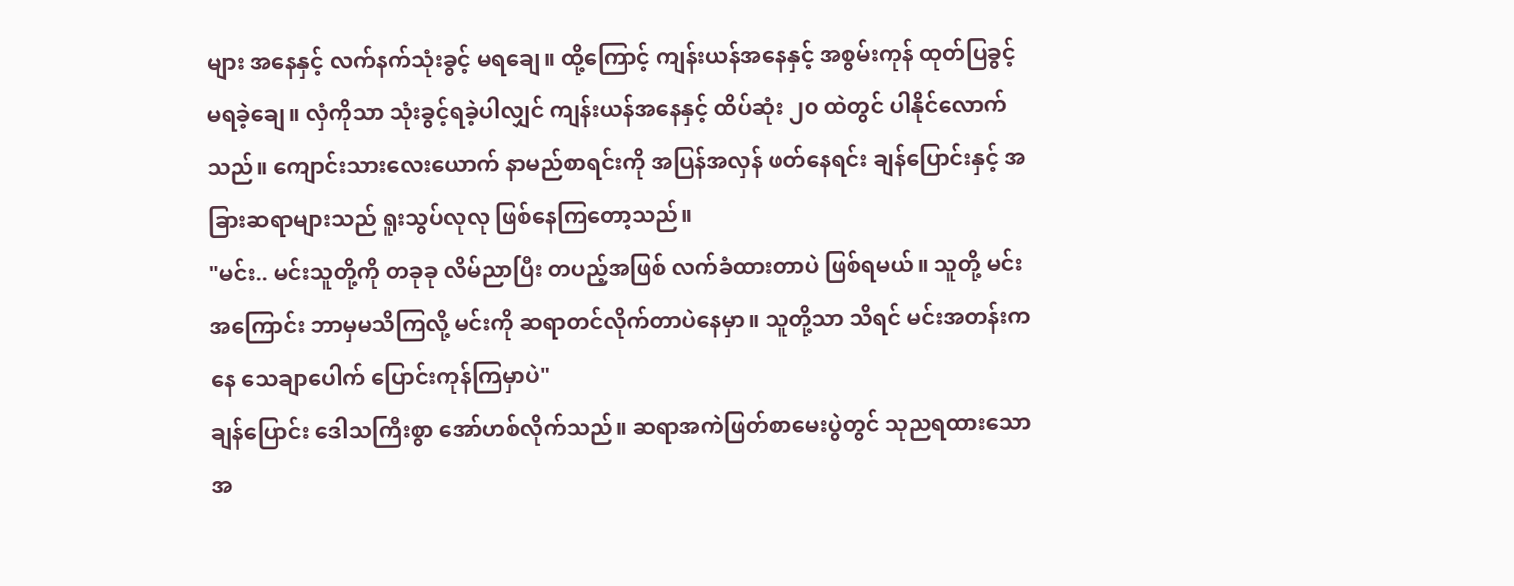များ အနေနှင့် လက်နက်သုံးခွင့် မရချေ။ ထို့ကြောင့် ကျန်းယန်အနေနှင့် အစွမ်းကုန် ထုတ်ပြခွင့် မရခဲ့ချေ။ လှံကိုသာ သုံးခွင့်ရခဲ့ပါလျှင် ကျန်းယန်အနေနှင့် ထိပ်ဆုံး ၂၀ ထဲတွင် ပါနိုင်လောက်သည်။ ကျောင်းသားလေးယောက် နာမည်စာရင်းကို အပြန်အလှန် ဖတ်နေရင်း ချန်ပြောင်းနှင့် အခြားဆရာများသည် ရူးသွပ်လုလု ဖြစ်နေကြတော့သည်။
"မင်း.. မင်းသူတို့ကို တခုခု လိမ်ညာပြီး တပည့်အဖြစ် လက်ခံထားတာပဲ ဖြစ်ရမယ်။ သူတို့ မင်းအကြောင်း ဘာမှမသိကြလို့ မင်းကို ဆရာတင်လိုက်တာပဲနေမှာ။ သူတို့သာ သိရင် မင်းအတန်းကနေ သေချာပေါက် ပြောင်းကုန်ကြမှာပဲ"
ချန်ပြောင်း ဒေါသကြီးစွာ အော်ဟစ်လိုက်သည်။ ဆရာအကဲဖြတ်စာမေးပွဲတွင် သုညရထားသော အ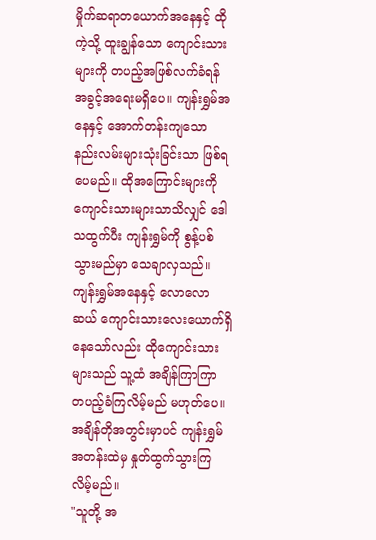မှိုက်ဆရာတယောက်အနေနှင့် ထိုကဲ့သို့ ထူးချွန်သော ကျောင်းသားများကို တပည့်အဖြစ်လက်ခံရန် အခွင့်အရေးမရှိပေ။ ကျန်းရွှမ်အနေနှင့် အောက်တန်းကျသော နည်းလမ်းများသုံးခြင်းသာ ဖြစ်ရပေမည်။ ထိုအကြောင်းများကို ကျောင်းသားများသာသိလျှင် ဒေါသထွက်ပီး ကျန်းရွှမ်ကို စွန့်ပစ်သွားမည်မှာ သေချာလှသည်။ ကျန်းရွှမ်အနေနှင့် လောလောဆယ် ကျောင်းသားလေးယောက်ရှိနေသော်လည်း ထိုကျောင်းသားများသည် သူ့ထံ အချိန်ကြာကြာ တပည့်ခံကြလိမ့်မည် မဟုတ်ပေ။ အချိန်တိုအတွင်းမှာပင် ကျန်းရွှမ်အတန်းထဲမှ နှုတ်ထွက်သွားကြလိမ့်မည်။
"သူတို့ အ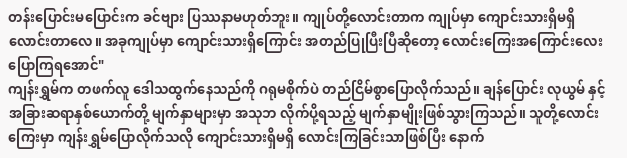တန်းပြောင်းမပြောင်းက ခင်ဗျား ပြဿနာမဟုတ်ဘူး။ ကျုပ်တို့လောင်းတာက ကျုပ်မှာ ကျောင်းသားရှိမရှိ လောင်းတာလေ။ အခုကျုပ်မှာ ကျောင်းသားရှိကြောင်း အတည်ပြုပြီးပြီဆိုတော့ လောင်းကြေးအကြောင်းလေးပြောကြရအောင်"
ကျန်းရွှမ်က တဖက်လူ ဒေါသထွက်နေသည်ကို ဂရုမစိုက်ပဲ တည်ငြိမ်စွာပြောလိုက်သည်။ ချန်ပြောင်း လုယွမ် နှင့် အခြားဆရာနှစ်ယောက်တို့ မျက်နှာများမှာ အသုဘ လိုက်ပို့ရသည့် မျက်နှာမျိုးဖြစ်သွားကြသည်။ သူတို့လောင်းကြေးမှာ ကျန်းရွှမ်ပြောလိုက်သလို ကျောင်းသားရှိမရှိ လောင်းကြခြင်းသာဖြစ်ပြီး နောက်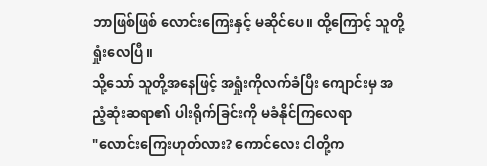ဘာဖြစ်ဖြစ် လောင်းကြေးနှင့် မဆိုင်ပေ။ ထို့ကြောင့် သူတို့ရှုံးလေပြီ။
သို့သော် သူတို့အနေဖြင့် အရှုံးကိုလက်ခံပြီး ကျောင်းမှ အညံ့ဆုံးဆရာ၏ ပါးရိုက်ခြင်းကို မခံနိုင်ကြလေရာ
"လောင်းကြေးဟုတ်လား? ကောင်လေး ငါတို့က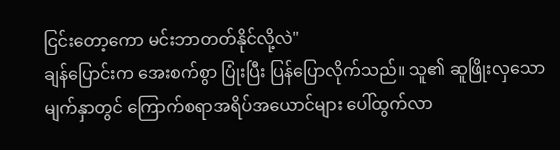ငြင်းတော့ကော မင်းဘာတတ်နိုင်လို့လဲ"
ချန်ပြောင်းက အေးစက်စွာ ပြုံးပြီး ပြန်ပြောလိုက်သည်။ သူ၏ ဆူဖြိုးလှသော မျက်နှာတွင် ကြောက်စရာအရိပ်အယောင်များ ပေါ်ထွက်လာ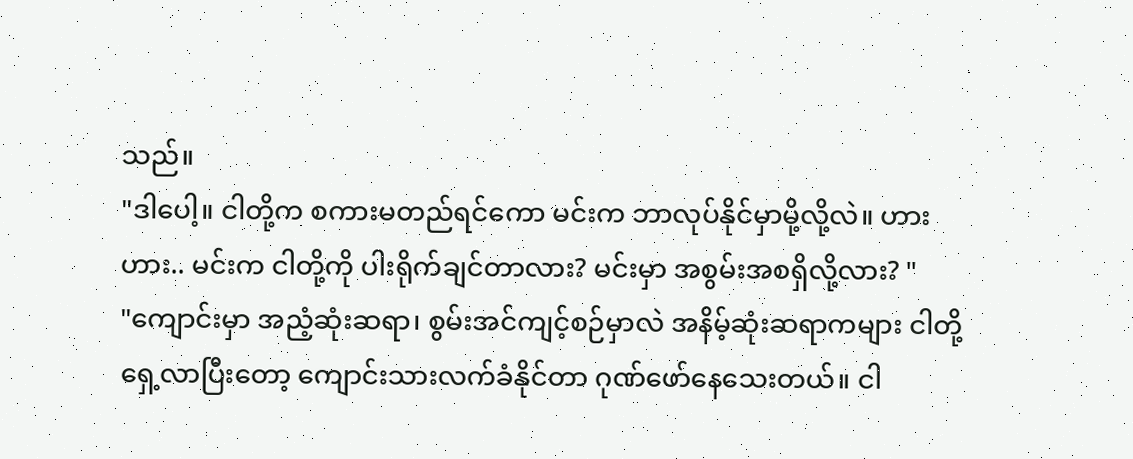သည်။
"ဒါပေါ့။ ငါတို့က စကားမတည်ရင်ကော မင်းက ဘာလုပ်နိုင်မှာမို့လို့လဲ။ ဟားဟား.. မင်းက ငါတို့ကို ပါးရိုက်ချင်တာလား? မင်းမှာ အစွမ်းအစရှိလို့လား? "
"ကျောင်းမှာ အညံ့ဆုံးဆရာ၊ စွမ်းအင်ကျင့်စဉ်မှာလဲ အနိမ့်ဆုံးဆရာကများ ငါတို့ရှေ့လာပြီးတော့ ကျောင်းသားလက်ခံနိုင်တာ ဂုဏ်ဖော်နေသေးတယ်။ ငါ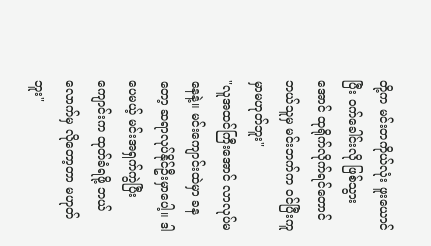တို့က မင်းတကိုယ်လုံး ဖူးယောင်ပြီး ဝက်ခေါင်းလို ဖြစ်သွားအောင် ထုရိုက်လိုက်ရင်တောင် ဘယ်သူမှ မင်းဘက်က ဝင်ပြီးကူမှာမဟုတ်ဘူး"
"လူအထင်ကြီးအောင် လာလုပ်မနေနဲ့။ မင်းကျောင်းထဲမှာ ခနတော့ ဆရာလုပ်နိုင်ဦးမှာပေါ့။ ဒါပေမယ့် မင်းအရှက်ကွဲပြီး ကျောင်းက ထုတ်ခံရဖို့ ဘယ်လောက်မှ လိုတော့တာ မဟုတ်ဘူး"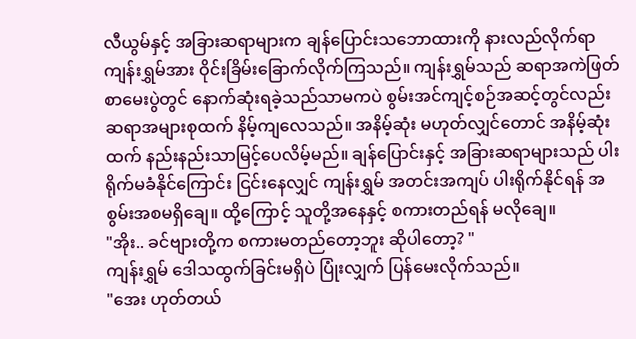လီယွမ်နှင့် အခြားဆရာများက ချန်ပြောင်းသဘောထားကို နားလည်လိုက်ရာ ကျန်းရွှမ်အား ဝိုင်းခြိမ်းခြောက်လိုက်ကြသည်။ ကျန်းရွှမ်သည် ဆရာအကဲဖြတ် စာမေးပွဲတွင် နောက်ဆုံးရခဲ့သည်သာမကပဲ စွမ်းအင်ကျင့်စဉ်အဆင့်တွင်လည်း ဆရာအများစုထက် နိမ့်ကျလေသည်။ အနိမ့်ဆုံး မဟုတ်လျှင်တောင် အနိမ့်ဆုံးထက် နည်းနည်းသာမြင့်ပေလိမ့်မည်။ ချန်ပြောင်းနှင့် အခြားဆရာများသည် ပါးရိုက်မခံနိုင်ကြောင်း ငြင်းနေလျှင် ကျန်းရွှမ် အတင်းအကျပ် ပါးရိုက်နိုင်ရန် အစွမ်းအစမရှိချေ။ ထို့ကြောင့် သူတို့အနေနှင့် စကားတည်ရန် မလိုချေ။
"အိုး.. ခင်ဗျားတို့က စကားမတည်တော့ဘူး ဆိုပါတော့? "
ကျန်းရွှမ် ဒေါသထွက်ခြင်းမရှိပဲ ပြုံးလျှက် ပြန်မေးလိုက်သည်။
"အေး ဟုတ်တယ်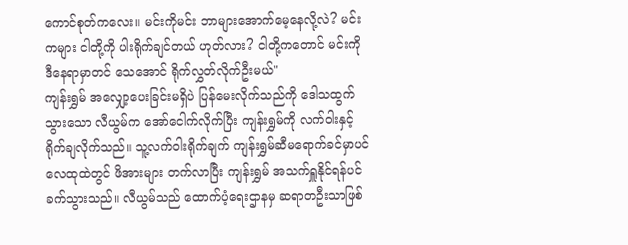ကောင်စုတ်ကလေး။ မင်းကိုမင်း ဘာများအောက်မေ့နေလို့လဲ? မင်းကများ ငါတို့ကို ပါးရိုက်ချင်တယ် ဟုတ်လား? ငါတို့ကတောင် မင်းကို ဒီနေရာမှာတင် သေအောင် ရိုက်လွှတ်လိုက်ဦးမယ်"
ကျန်းရွှမ် အလျှော့ပေးခြင်းမရှိပဲ ပြန်မေးလိုက်သည်ကို ဒေါသထွက်သွားသော လီယွမ်က အော်ငေါက်လိုက်ပြီး ကျန်းရွှမ်ကို လက်ဝါးနှင့် ရိုက်ချလိုက်သည်။ သူ့လက်ဝါးရိုက်ချက် ကျန်းရွှမ်ဆီမရောက်ခင်မှာပင် လေထုထဲတွင် ဖိအားများ တက်လာပြီး ကျန်းရွှမ် အသက်ရှူနိုင်ရန်ပင် ခက်သွားသည်။ လီယွမ်သည် ထောက်ပံ့ရေးဌာနမှ ဆရာတဦးသာဖြစ်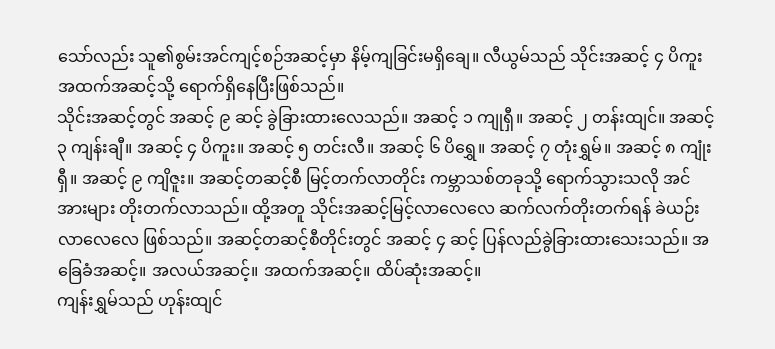သော်လည်း သူ၏စွမ်းအင်ကျင့်စဉ်အဆင့်မှာ နိမ့်ကျခြင်းမရှိချေ။ လီယွမ်သည် သိုင်းအဆင့် ၄ ပိကူး အထက်အဆင့်သို့ ရောက်ရှိနေပြီးဖြစ်သည်။
သိုင်းအဆင့်တွင် အဆင့် ၉ ဆင့် ခွဲခြားထားလေသည်။ အဆင့် ၁ ကျုရှီ။ အဆင့် ၂ တန်းထျင်။ အဆင့် ၃ ကျန်းချီ။ အဆင့် ၄ ပိကူး။ အဆင့် ၅ တင်းလီ။ အဆင့် ၆ ပိရွှေ။ အဆင့် ၇ တုံးရွှမ်။ အဆင့် ၈ ကျုံးရှီ။ အဆင့် ၉ ကျိဇူး။ အဆင့်တဆင့်စီ မြင့်တက်လာတိုင်း ကမ္ဘာသစ်တခုသို့ ရောက်သွားသလို အင်အားများ တိုးတက်လာသည်။ ထို့အတူ သိုင်းအဆင့်မြင့်လာလေလေ ဆက်လက်တိုးတက်ရန် ခဲယဉ်းလာလေလေ ဖြစ်သည်။ အဆင့်တဆင့်စီတိုင်းတွင် အဆင့် ၄ ဆင့် ပြန်လည်ခွဲခြားထားသေးသည်။ အခြေခံအဆင့်။ အလယ်အဆင့်။ အထက်အဆင့်။ ထိပ်ဆုံးအဆင့်။
ကျန်းရွှမ်သည် ဟုန်းထျင်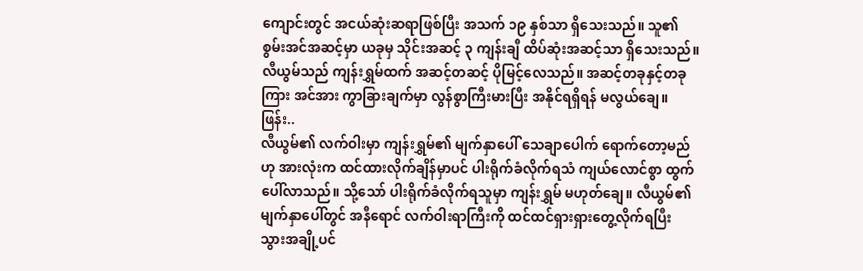ကျောင်းတွင် အငယ်ဆုံးဆရာဖြစ်ပြီး အသက် ၁၉ နှစ်သာ ရှိသေးသည်။ သူ၏စွမ်းအင်အဆင့်မှာ ယခုမှ သိုင်းအဆင့် ၃ ကျန်းချီ ထိပ်ဆုံးအဆင့်သာ ရှိသေးသည်။ လီယွမ်သည် ကျန်းရွှမ်ထက် အဆင့်တဆင့် ပိုမြင့်လေသည်။ အဆင့်တခုနှင့်တခုကြား အင်အား ကွာခြားချက်မှာ လွန်စွာကြီးမားပြီး အနိုင်ရရှိရန် မလွယ်ချေ။
ဖြန်း..
လီယွမ်၏ လက်ဝါးမှာ ကျန်းရွှမ်၏ မျက်နှာပေါ် သေချာပေါက် ရောက်တော့မည်ဟု အားလုံးက ထင်ထားလိုက်ချိန်မှာပင် ပါးရိုက်ခံလိုက်ရသံ ကျယ်လောင်စွာ ထွက်ပေါ်လာသည်။ သို့သော် ပါးရိုက်ခံလိုက်ရသူမှာ ကျန်းရွှမ် မဟုတ်ချေ။ လီယွမ်၏ မျက်နှာပေါ်တွင် အနီရောင် လက်ဝါးရာကြီးကို ထင်ထင်ရှားရှားတွေ့လိုက်ရပြီး သွားအချို့ပင်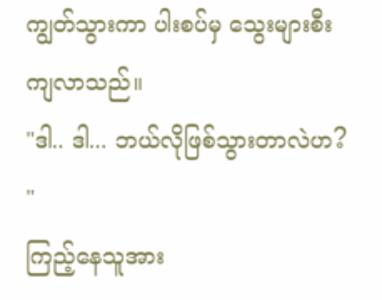ကျွတ်သွားကာ ပါးစပ်မှ သွေးများစီးကျလာသည်။
"ဒါ.. ဒါ... ဘယ်လိုဖြစ်သွားတာလဲဟ? "
ကြည့်နေသူအား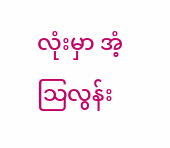လုံးမှာ အံ့သြလွန်း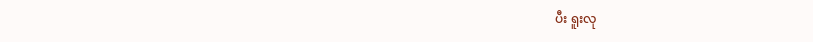ပီး ရူးလု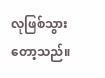လုဖြစ်သွားတော့သည်။